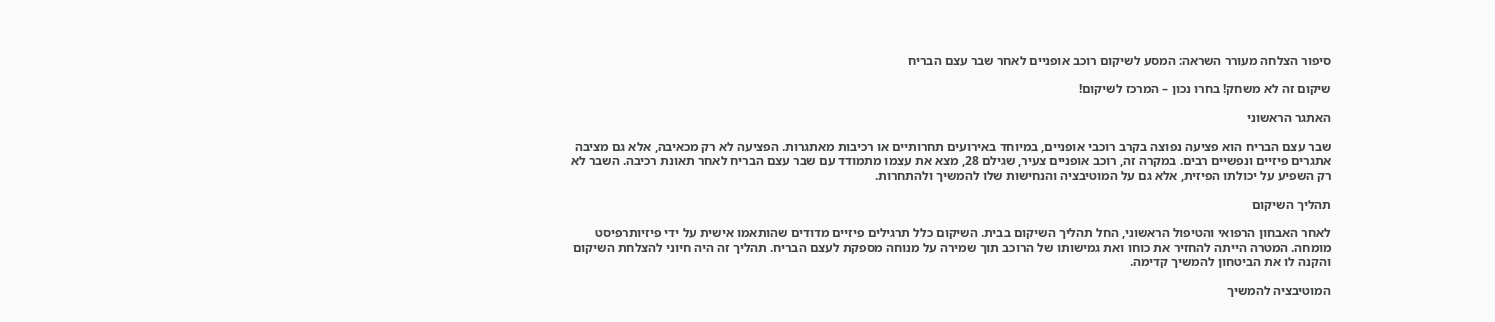סיפור הצלחה מעורר השראה: המסע לשיקום רוכב אופניים לאחר שבר עצם הבריח

שיקום זה לא משחק! בחרו נכון – המרכז לשיקום!

האתגר הראשוני

שבר עצם הבריח הוא פציעה נפוצה בקרב רוכבי אופניים, במיוחד באירועים תחרותיים או רכיבות מאתגרות. הפציעה לא רק מכאיבה, אלא גם מציבה אתגרים פיזיים ונפשיים רבים. במקרה זה, רוכב אופניים צעיר, שגילם 28, מצא את עצמו מתמודד עם שבר עצם הבריח לאחר תאונת רכיבה. השבר לא רק השפיע על יכולתו הפיזית, אלא גם על המוטיבציה והנחישות שלו להמשיך ולהתחרות.

תהליך השיקום

לאחר האבחון הרפואי והטיפול הראשוני, החל תהליך השיקום בבית. השיקום כלל תרגילים פיזיים מדודים שהותאמו אישית על ידי פיזיותרפיסט מומחה. המטרה הייתה להחזיר את כוחו ואת גמישותו של הרוכב תוך שמירה על מנוחה מספקת לעצם הבריח. תהליך זה היה חיוני להצלחת השיקום והקנה לו את הביטחון להמשיך קדימה.

המוטיבציה להמשיך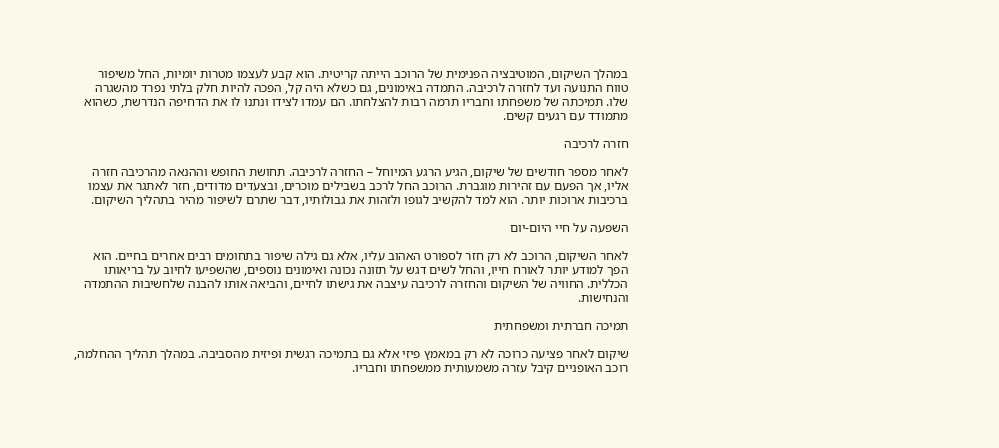במהלך השיקום, המוטיבציה הפנימית של הרוכב הייתה קריטית. הוא קבע לעצמו מטרות יומיות, החל משיפור טווח התנועה ועד לחזרה לרכיבה. התמדה באימונים, גם כשלא היה קל, הפכה להיות חלק בלתי נפרד מהשגרה שלו. תמיכתה של משפחתו וחבריו תרמה רבות להצלחתו. הם עמדו לצידו ונתנו לו את הדחיפה הנדרשת, כשהוא מתמודד עם רגעים קשים.

חזרה לרכיבה

לאחר מספר חודשים של שיקום, הגיע הרגע המיוחל – החזרה לרכיבה. תחושת החופש וההנאה מהרכיבה חזרה אליו, אך הפעם עם זהירות מוגברת. הרוכב החל לרכב בשבילים מוכרים, ובצעדים מדודים, חזר לאתגר את עצמו ברכיבות ארוכות יותר. הוא למד להקשיב לגופו ולזהות את גבולותיו, דבר שתרם לשיפור מהיר בתהליך השיקום.

השפעה על חיי היום-יום

לאחר השיקום, הרוכב לא רק חזר לספורט האהוב עליו, אלא גם גילה שיפור בתחומים רבים אחרים בחיים. הוא הפך למודע יותר לאורח חייו, והחל לשים דגש על תזונה נכונה ואימונים נוספים, שהשפיעו לחיוב על בריאותו הכללית. החוויה של השיקום והחזרה לרכיבה עיצבה את גישתו לחיים, והביאה אותו להבנה שלחשיבות ההתמדה והנחישות.

תמיכה חברתית ומשפחתית

שיקום לאחר פציעה כרוכה לא רק במאמץ פיזי אלא גם בתמיכה רגשית ופיזית מהסביבה. במהלך תהליך ההחלמה, רוכב האופניים קיבל עזרה משמעותית ממשפחתו וחבריו.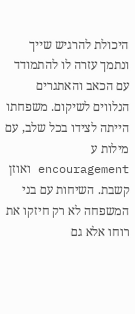היכולת להרגיש שייך ונתמך עזרה לו להתמודד עם הכאב והאתגרים הנלווים לשיקום. משפחתו הייתה לצידו בכל שלב, עם מילות ע encouragement ואוזן קשבת. השיחות עם בני המשפחה לא רק חיזקו את רוחו אלא גם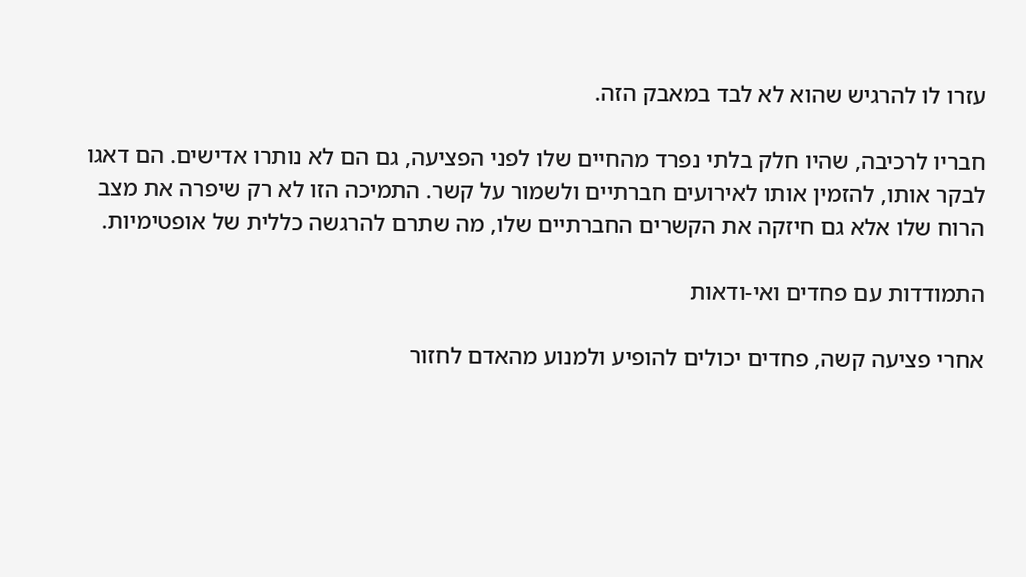עזרו לו להרגיש שהוא לא לבד במאבק הזה.

חבריו לרכיבה, שהיו חלק בלתי נפרד מהחיים שלו לפני הפציעה, גם הם לא נותרו אדישים. הם דאגו לבקר אותו, להזמין אותו לאירועים חברתיים ולשמור על קשר. התמיכה הזו לא רק שיפרה את מצב הרוח שלו אלא גם חיזקה את הקשרים החברתיים שלו, מה שתרם להרגשה כללית של אופטימיות.

התמודדות עם פחדים ואי-ודאות

אחרי פציעה קשה, פחדים יכולים להופיע ולמנוע מהאדם לחזור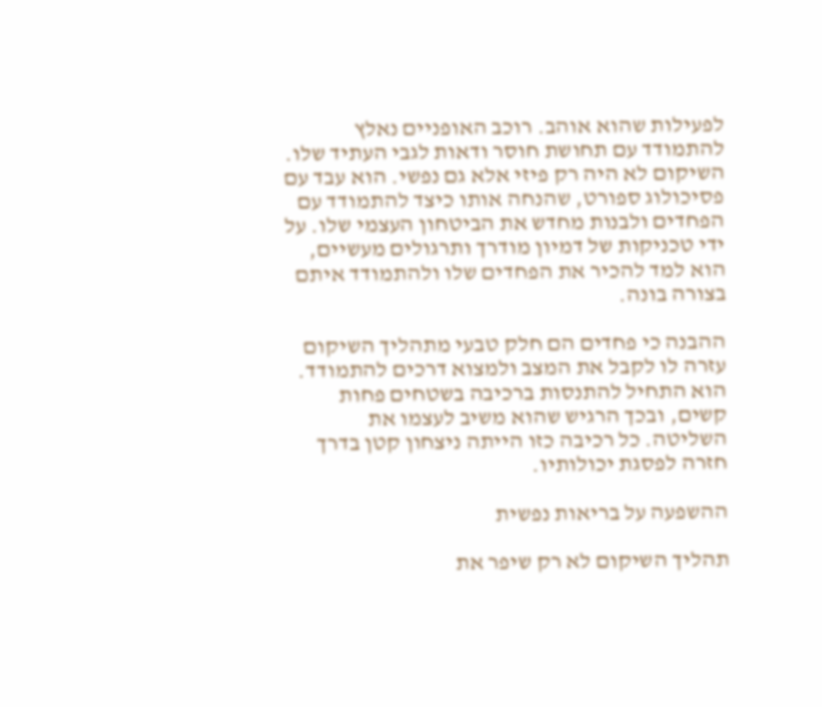לפעילות שהוא אוהב. רוכב האופניים נאלץ להתמודד עם תחושת חוסר ודאות לגבי העתיד שלו. השיקום לא היה רק פיזי אלא גם נפשי. הוא עבד עם פסיכולוג ספורט, שהנחה אותו כיצד להתמודד עם הפחדים ולבנות מחדש את הביטחון העצמי שלו. על ידי טכניקות של דמיון מודרך ותרגולים מעשיים, הוא למד להכיר את הפחדים שלו ולהתמודד איתם בצורה בונה.

ההבנה כי פחדים הם חלק טבעי מתהליך השיקום עזרה לו לקבל את המצב ולמצוא דרכים להתמודד. הוא התחיל להתנסות ברכיבה בשטחים פחות קשים, ובכך הרגיש שהוא משיב לעצמו את השליטה. כל רכיבה כזו הייתה ניצחון קטן בדרך חזרה לפסגת יכולותיו.

ההשפעה על בריאות נפשית

תהליך השיקום לא רק שיפר את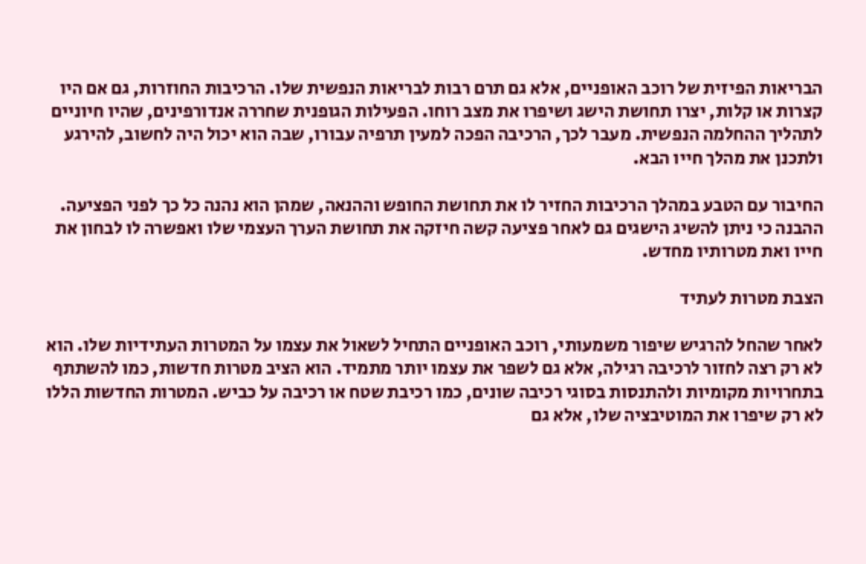הבריאות הפיזית של רוכב האופניים, אלא גם תרם רבות לבריאות הנפשית שלו. הרכיבות החוזרות, גם אם היו קצרות או קלות, יצרו תחושת הישג ושיפרו את מצב רוחו. הפעילות הגופנית שחררה אנדורפינים, שהיו חיוניים לתהליך ההחלמה הנפשית. מעבר לכך, הרכיבה הפכה למעין תרפיה עבורו, שבה הוא יכול היה לחשוב, להירגע ולתכנן את מהלך חייו הבא.

החיבור עם הטבע במהלך הרכיבות החזיר לו את תחושת החופש וההנאה, שמהן הוא נהנה כל כך לפני הפציעה. ההבנה כי ניתן להשיג הישגים גם לאחר פציעה קשה חיזקה את תחושת הערך העצמי שלו ואפשרה לו לבחון את חייו ואת מטרותיו מחדש.

הצבת מטרות לעתיד

לאחר שהחל להרגיש שיפור משמעותי, רוכב האופניים התחיל לשאול את עצמו על המטרות העתידיות שלו. הוא לא רק רצה לחזור לרכיבה רגילה, אלא גם לשפר את עצמו יותר מתמיד. הוא הציב מטרות חדשות, כמו להשתתף בתחרויות מקומיות ולהתנסות בסוגי רכיבה שונים, כמו רכיבת שטח או רכיבה על כביש. המטרות החדשות הללו לא רק שיפרו את המוטיבציה שלו, אלא גם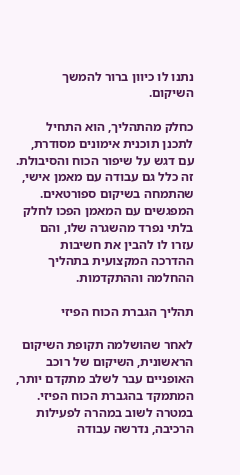נתנו לו כיוון ברור להמשך השיקום.

כחלק מהתהליך, הוא התחיל לתכנן תוכנית אימונים מסודרת, עם דגש על שיפור הכוח והסיבולת. זה כלל גם עבודה עם מאמן אישי, שהתמחה בשיקום ספורטאים. המפגשים עם המאמן הפכו לחלק בלתי נפרד מהשגרה שלו, והם עזרו לו להבין את חשיבות ההדרכה המקצועית בתהליך ההחלמה וההתקדמות.

תהליך הגברת הכוח הפיזי

לאחר שהושלמה תקופת השיקום הראשונית, השיקום של רוכב האופניים עבר לשלב מתקדם יותר, המתמקד בהגברת הכוח הפיזי. במטרה לשוב במהרה לפעילות הרכיבה, נדרשה עבודה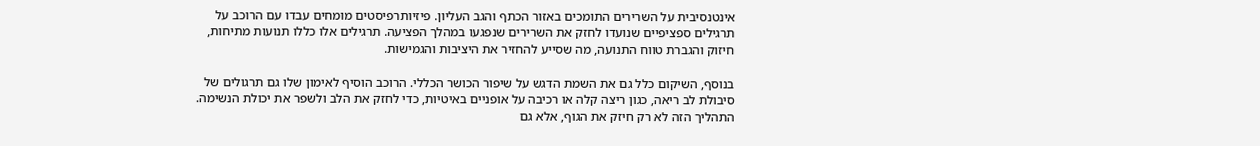אינטנסיבית על השרירים התומכים באזור הכתף והגב העליון. פיזיותרפיסטים מומחים עבדו עם הרוכב על תרגילים ספציפיים שנועדו לחזק את השרירים שנפגעו במהלך הפציעה. תרגילים אלו כללו תנועות מתיחות, חיזוק והגברת טווח התנועה, מה שסייע להחזיר את היציבות והגמישות.

בנוסף, השיקום כלל גם את השמת הדגש על שיפור הכושר הכללי. הרוכב הוסיף לאימון שלו גם תרגולים של סיבולת לב ריאה, כגון ריצה קלה או רכיבה על אופניים באיטיות, כדי לחזק את הלב ולשפר את יכולת הנשימה. התהליך הזה לא רק חיזק את הגוף, אלא גם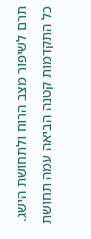תרם לשיפור מצב הרוח ולתחושת הישג. כל התקדמות קטנה הביאה עמה תחושת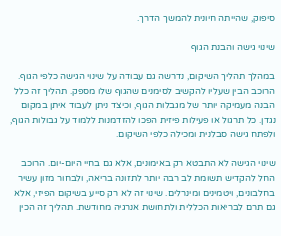סיפוק, שהייתה חיונית להמשך הדרך.

שינוי גישה והבנת הגוף

במהלך תהליך השיקום, נדרשה גם עבודה על שינוי הגישה כלפי הגוף. הרוכב הבין שעליו להקשיב לסימנים שהגוף שלו מספק. תהליך זה כלל הבנה מעמיקה יותר של מגבלות הגוף, וכיצד ניתן לעבוד איתן במקום נגדן. כל תרגול או פעילות פיזית הפכו להזדמנות ללמוד על גבולות הגוף, ולפתח גישה סבלנית ומכילה כלפי השיקום.

שינוי הגישה לא התבטא רק באימונים, אלא גם בחיי היום-יום. הרוכב החל להקדיש תשומת לב רבה יותר לתזונה בריאה, ולבחור מזון עשיר בחלבונים, ויטמינים ומינרלים. שינוי זה לא רק סייע בשיקום הפיזי, אלא גם תרם לבריאות הכללית ולתחושת אנרגיה מחודשת. תהליך זה הכין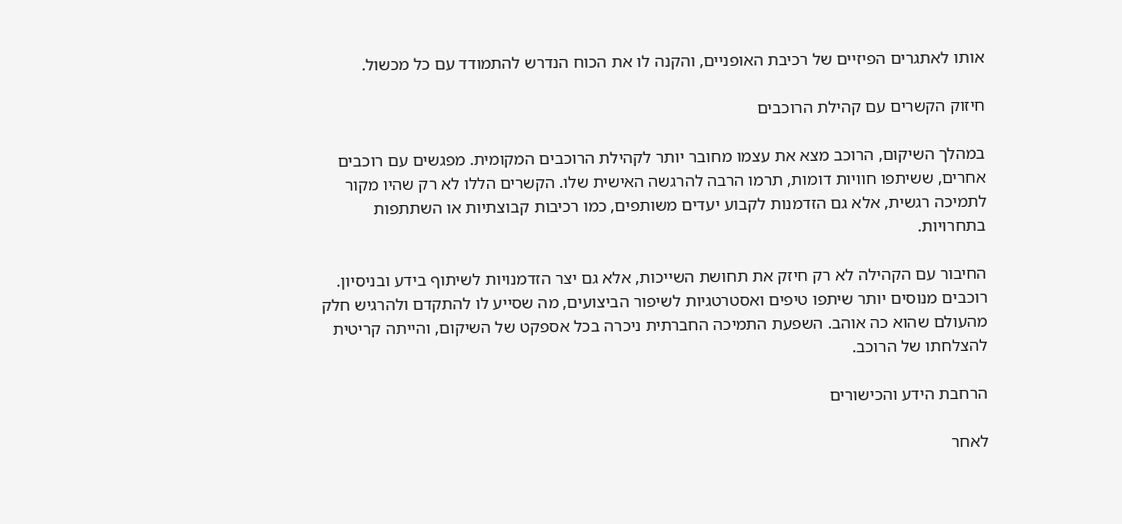אותו לאתגרים הפיזיים של רכיבת האופניים, והקנה לו את הכוח הנדרש להתמודד עם כל מכשול.

חיזוק הקשרים עם קהילת הרוכבים

במהלך השיקום, הרוכב מצא את עצמו מחובר יותר לקהילת הרוכבים המקומית. מפגשים עם רוכבים אחרים, ששיתפו חוויות דומות, תרמו הרבה להרגשה האישית שלו. הקשרים הללו לא רק שהיו מקור לתמיכה רגשית, אלא גם הזדמנות לקבוע יעדים משותפים, כמו רכיבות קבוצתיות או השתתפות בתחרויות.

החיבור עם הקהילה לא רק חיזק את תחושת השייכות, אלא גם יצר הזדמנויות לשיתוף בידע ובניסיון. רוכבים מנוסים יותר שיתפו טיפים ואסטרטגיות לשיפור הביצועים, מה שסייע לו להתקדם ולהרגיש חלק מהעולם שהוא כה אוהב. השפעת התמיכה החברתית ניכרה בכל אספקט של השיקום, והייתה קריטית להצלחתו של הרוכב.

הרחבת הידע והכישורים

לאחר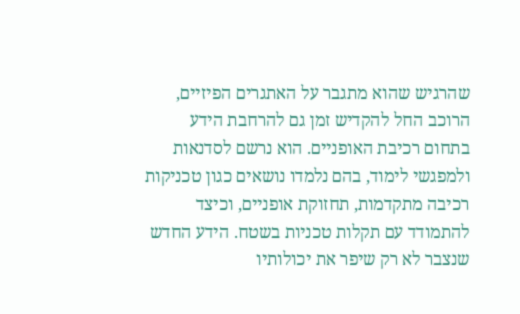שהרגיש שהוא מתגבר על האתגרים הפיזיים, הרוכב החל להקדיש זמן גם להרחבת הידע בתחום רכיבת האופניים. הוא נרשם לסדנאות ולמפגשי לימוד, בהם נלמדו נושאים כגון טכניקות רכיבה מתקדמות, תחזוקת אופניים, וכיצד להתמודד עם תקלות טכניות בשטח. הידע החדש שנצבר לא רק שיפר את יכולותיו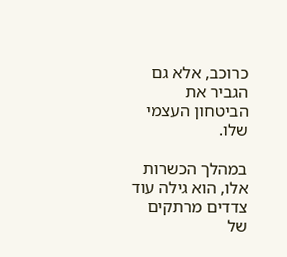כרוכב, אלא גם הגביר את הביטחון העצמי שלו.

במהלך הכשרות אלו, הוא גילה עוד צדדים מרתקים של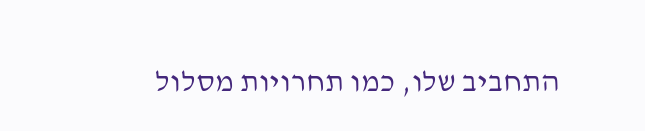התחביב שלו, כמו תחרויות מסלול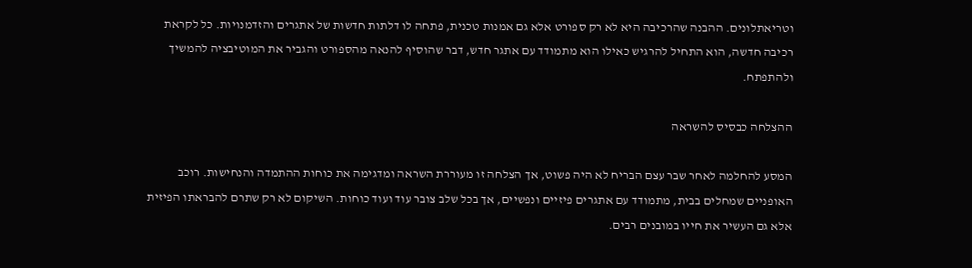וטריאתלונים. ההבנה שהרכיבה היא לא רק ספורט אלא גם אמנות טכנית, פתחה לו דלתות חדשות של אתגרים והזדמנויות. כל לקראת רכיבה חדשה, הוא התחיל להרגיש כאילו הוא מתמודד עם אתגר חדש, דבר שהוסיף להנאה מהספורט והגביר את המוטיבציה להמשיך ולהתפתח.

ההצלחה כבסיס להשראה

המסע להחלמה לאחר שבר עצם הבריח לא היה פשוט, אך הצלחה זו מעוררת השראה ומדגימה את כוחות ההתמדה והנחישות. רוכב האופניים שמחלים בבית, מתמודד עם אתגרים פיזיים ונפשיים, אך בכל שלב צובר עוד ועוד כוחות. השיקום לא רק שתרם להבראתו הפיזית אלא גם העשיר את חייו במובנים רבים.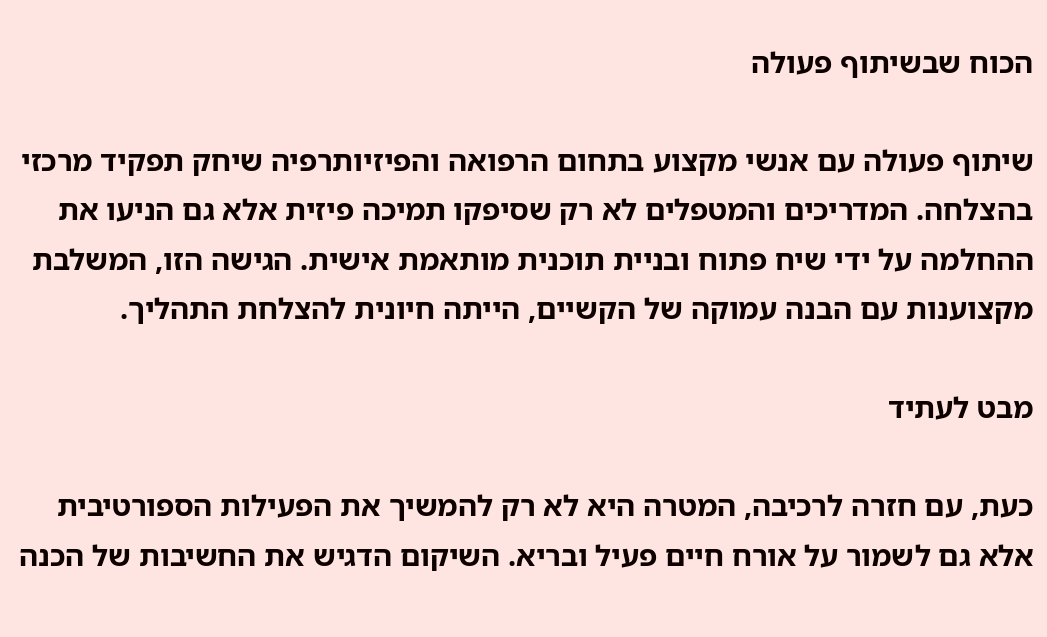הכוח שבשיתוף פעולה

שיתוף פעולה עם אנשי מקצוע בתחום הרפואה והפיזיותרפיה שיחק תפקיד מרכזי בהצלחה. המדריכים והמטפלים לא רק שסיפקו תמיכה פיזית אלא גם הניעו את ההחלמה על ידי שיח פתוח ובניית תוכנית מותאמת אישית. הגישה הזו, המשלבת מקצוענות עם הבנה עמוקה של הקשיים, הייתה חיונית להצלחת התהליך.

מבט לעתיד

כעת, עם חזרה לרכיבה, המטרה היא לא רק להמשיך את הפעילות הספורטיבית אלא גם לשמור על אורח חיים פעיל ובריא. השיקום הדגיש את החשיבות של הכנה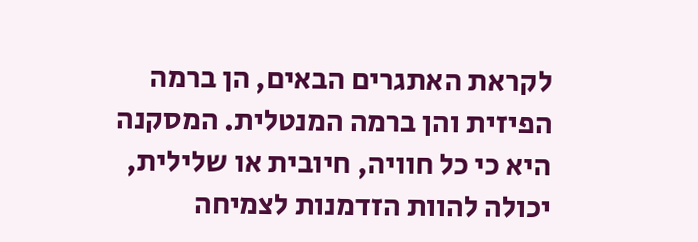לקראת האתגרים הבאים, הן ברמה הפיזית והן ברמה המנטלית. המסקנה היא כי כל חוויה, חיובית או שלילית, יכולה להוות הזדמנות לצמיחה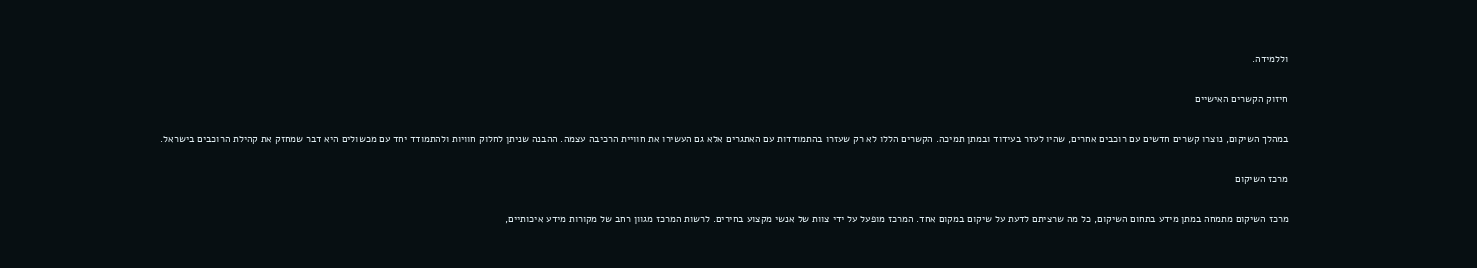וללמידה.

חיזוק הקשרים האישיים

במהלך השיקום, נוצרו קשרים חדשים עם רוכבים אחרים, שהיו לעזר בעידוד ובמתן תמיכה. הקשרים הללו לא רק שעזרו בהתמודדות עם האתגרים אלא גם העשירו את חוויית הרכיבה עצמה. ההבנה שניתן לחלוק חוויות ולהתמודד יחד עם מכשולים היא דבר שמחזק את קהילת הרוכבים בישראל.

מרכז השיקום

מרכז השיקום מתמחה במתן מידע בתחום השיקום, כל מה שרציתם לדעת על שיקום במקום אחד. המרכז מופעל על ידי צוות של אנשי מקצוע בחירים. לרשות המרכז מגוון רחב של מקורות מידע איכותיים,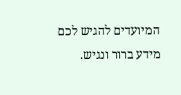המיועדים להגיש לכם מידע ברור ונגיש.